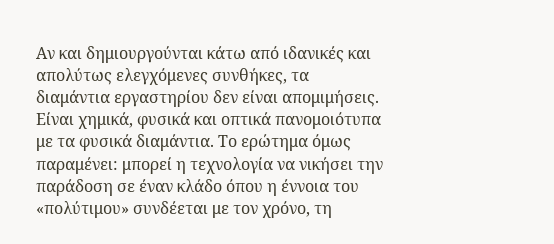Αν και δημιουργούνται κάτω από ιδανικές και απολύτως ελεγχόμενες συνθήκες, τα διαμάντια εργαστηρίου δεν είναι απομιμήσεις. Είναι χημικά, φυσικά και οπτικά πανομοιότυπα με τα φυσικά διαμάντια. Το ερώτημα όμως παραμένει: μπορεί η τεχνολογία να νικήσει την παράδοση σε έναν κλάδο όπου η έννοια του «πολύτιμου» συνδέεται με τον χρόνο, τη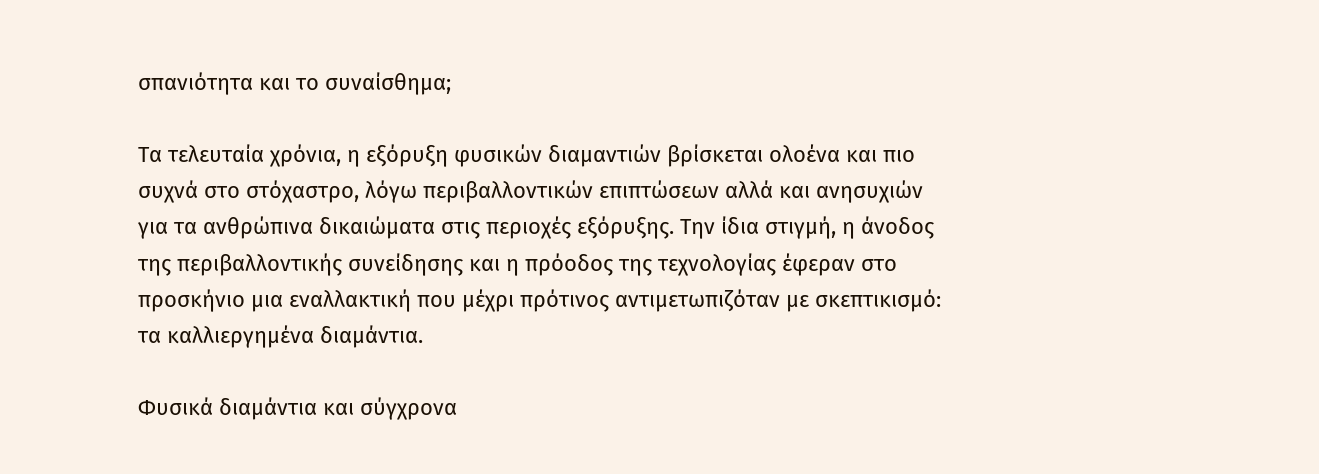σπανιότητα και το συναίσθημα;

Τα τελευταία χρόνια, η εξόρυξη φυσικών διαμαντιών βρίσκεται ολοένα και πιο συχνά στο στόχαστρο, λόγω περιβαλλοντικών επιπτώσεων αλλά και ανησυχιών για τα ανθρώπινα δικαιώματα στις περιοχές εξόρυξης. Την ίδια στιγμή, η άνοδος της περιβαλλοντικής συνείδησης και η πρόοδος της τεχνολογίας έφεραν στο προσκήνιο μια εναλλακτική που μέχρι πρότινος αντιμετωπιζόταν με σκεπτικισμό: τα καλλιεργημένα διαμάντια.

Φυσικά διαμάντια και σύγχρονα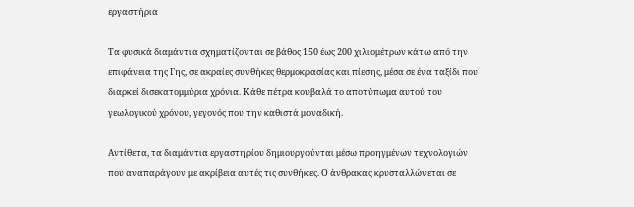εργαστήρια

Τα φυσικά διαμάντια σχηματίζονται σε βάθος 150 έως 200 χιλιομέτρων κάτω από την επιφάνεια της Γης, σε ακραίες συνθήκες θερμοκρασίας και πίεσης, μέσα σε ένα ταξίδι που διαρκεί δισεκατομμύρια χρόνια. Κάθε πέτρα κουβαλά το αποτύπωμα αυτού του γεωλογικού χρόνου, γεγονός που την καθιστά μοναδική.

Αντίθετα, τα διαμάντια εργαστηρίου δημιουργούνται μέσω προηγμένων τεχνολογιών που αναπαράγουν με ακρίβεια αυτές τις συνθήκες. Ο άνθρακας κρυσταλλώνεται σε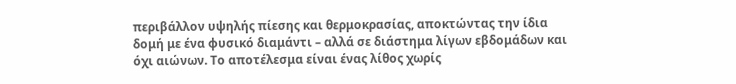περιβάλλον υψηλής πίεσης και θερμοκρασίας, αποκτώντας την ίδια δομή με ένα φυσικό διαμάντι – αλλά σε διάστημα λίγων εβδομάδων και όχι αιώνων. Το αποτέλεσμα είναι ένας λίθος χωρίς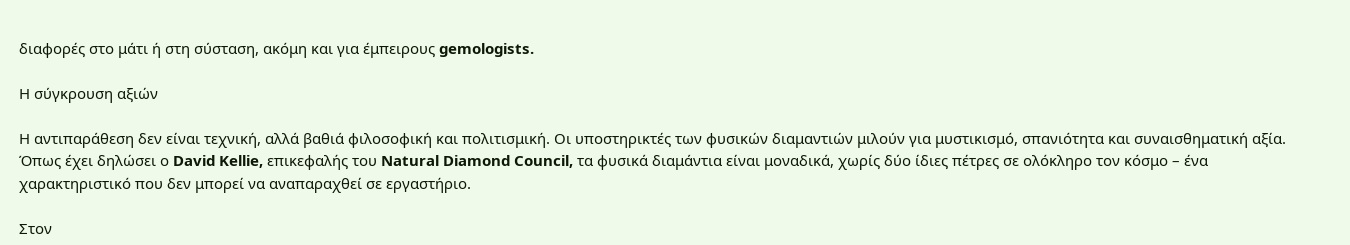διαφορές στο μάτι ή στη σύσταση, ακόμη και για έμπειρους gemologists.

Η σύγκρουση αξιών

Η αντιπαράθεση δεν είναι τεχνική, αλλά βαθιά φιλοσοφική και πολιτισμική. Οι υποστηρικτές των φυσικών διαμαντιών μιλούν για μυστικισμό, σπανιότητα και συναισθηματική αξία. Όπως έχει δηλώσει ο David Kellie, επικεφαλής του Natural Diamond Council, τα φυσικά διαμάντια είναι μοναδικά, χωρίς δύο ίδιες πέτρες σε ολόκληρο τον κόσμο – ένα χαρακτηριστικό που δεν μπορεί να αναπαραχθεί σε εργαστήριο.

Στον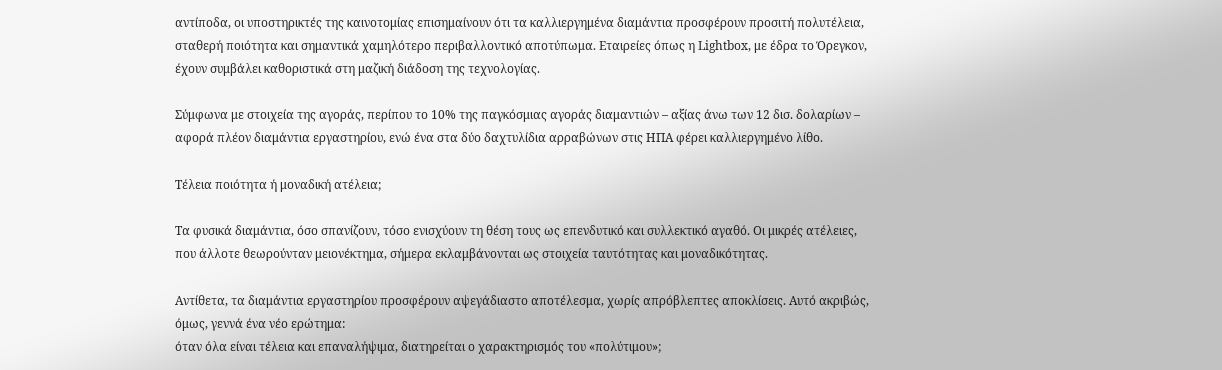αντίποδα, οι υποστηρικτές της καινοτομίας επισημαίνουν ότι τα καλλιεργημένα διαμάντια προσφέρουν προσιτή πολυτέλεια, σταθερή ποιότητα και σημαντικά χαμηλότερο περιβαλλοντικό αποτύπωμα. Εταιρείες όπως η Lightbox, με έδρα το Όρεγκον, έχουν συμβάλει καθοριστικά στη μαζική διάδοση της τεχνολογίας.

Σύμφωνα με στοιχεία της αγοράς, περίπου το 10% της παγκόσμιας αγοράς διαμαντιών – αξίας άνω των 12 δισ. δολαρίων – αφορά πλέον διαμάντια εργαστηρίου, ενώ ένα στα δύο δαχτυλίδια αρραβώνων στις ΗΠΑ φέρει καλλιεργημένο λίθο.

Τέλεια ποιότητα ή μοναδική ατέλεια;

Τα φυσικά διαμάντια, όσο σπανίζουν, τόσο ενισχύουν τη θέση τους ως επενδυτικό και συλλεκτικό αγαθό. Οι μικρές ατέλειες, που άλλοτε θεωρούνταν μειονέκτημα, σήμερα εκλαμβάνονται ως στοιχεία ταυτότητας και μοναδικότητας.

Αντίθετα, τα διαμάντια εργαστηρίου προσφέρουν αψεγάδιαστο αποτέλεσμα, χωρίς απρόβλεπτες αποκλίσεις. Αυτό ακριβώς, όμως, γεννά ένα νέο ερώτημα:
όταν όλα είναι τέλεια και επαναλήψιμα, διατηρείται ο χαρακτηρισμός του «πολύτιμου»;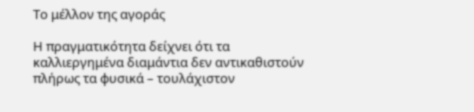Το μέλλον της αγοράς

Η πραγματικότητα δείχνει ότι τα καλλιεργημένα διαμάντια δεν αντικαθιστούν πλήρως τα φυσικά – τουλάχιστον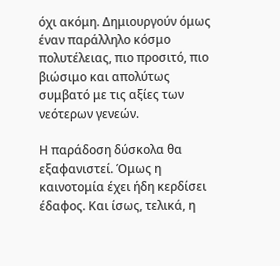όχι ακόμη. Δημιουργούν όμως έναν παράλληλο κόσμο πολυτέλειας, πιο προσιτό, πιο βιώσιμο και απολύτως συμβατό με τις αξίες των νεότερων γενεών.

Η παράδοση δύσκολα θα εξαφανιστεί. Όμως η καινοτομία έχει ήδη κερδίσει έδαφος. Και ίσως, τελικά, η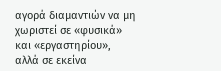αγορά διαμαντιών να μη χωριστεί σε «φυσικά» και «εργαστηρίου», αλλά σε εκείνα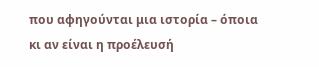που αφηγούνται μια ιστορία – όποια κι αν είναι η προέλευσή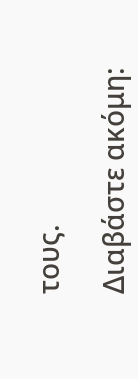τους.

Διαβάστε ακόμη: